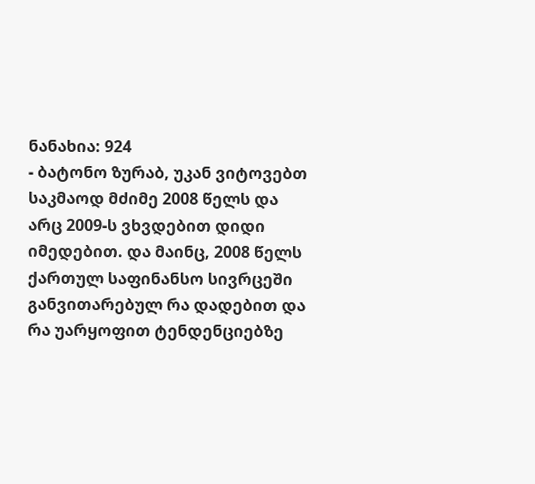ნანახია: 924
- ბატონო ზურაბ, უკან ვიტოვებთ საკმაოდ მძიმე 2008 წელს და არც 2009-ს ვხვდებით დიდი იმედებით. და მაინც, 2008 წელს ქართულ საფინანსო სივრცეში განვითარებულ რა დადებით და რა უარყოფით ტენდენციებზე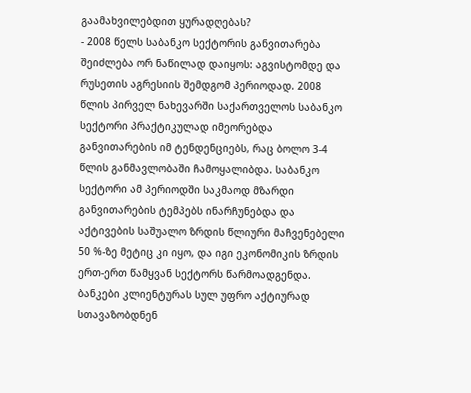გაამახვილებდით ყურადღებას?
- 2008 წელს საბანკო სექტორის განვითარება შეიძლება ორ ნაწილად დაიყოს: აგვისტომდე და რუსეთის აგრესიის შემდგომ პერიოდად. 2008 წლის პირველ ნახევარში საქართველოს საბანკო სექტორი პრაქტიკულად იმეორებდა განვითარების იმ ტენდენციებს, რაც ბოლო 3-4 წლის განმავლობაში ჩამოყალიბდა. საბანკო სექტორი ამ პერიოდში საკმაოდ მზარდი განვითარების ტემპებს ინარჩუნებდა და აქტივების საშუალო ზრდის წლიური მაჩვენებელი 50 %-ზე მეტიც კი იყო, და იგი ეკონომიკის ზრდის ერთ-ერთ წამყვან სექტორს წარმოადგენდა. ბანკები კლიენტურას სულ უფრო აქტიურად სთავაზობდნენ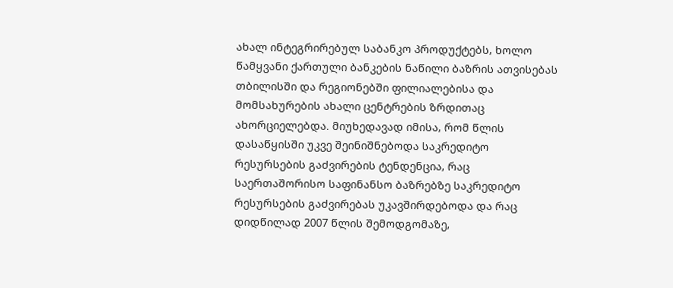ახალ ინტეგრირებულ საბანკო პროდუქტებს, ხოლო წამყვანი ქართული ბანკების ნაწილი ბაზრის ათვისებას თბილისში და რეგიონებში ფილიალებისა და მომსახურების ახალი ცენტრების ზრდითაც ახორციელებდა. მიუხედავად იმისა, რომ წლის დასაწყისში უკვე შეინიშნებოდა საკრედიტო რესურსების გაძვირების ტენდენცია, რაც საერთაშორისო საფინანსო ბაზრებზე საკრედიტო რესურსების გაძვირებას უკავშირდებოდა და რაც დიდწილად 2007 წლის შემოდგომაზე,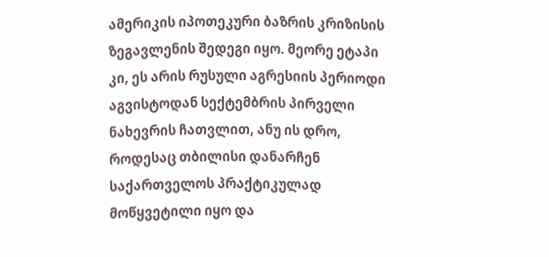ამერიკის იპოთეკური ბაზრის კრიზისის ზეგავლენის შედეგი იყო. მეორე ეტაპი კი, ეს არის რუსული აგრესიის პერიოდი აგვისტოდან სექტემბრის პირველი ნახევრის ჩათვლით, ანუ ის დრო, როდესაც თბილისი დანარჩენ საქართველოს პრაქტიკულად მოწყვეტილი იყო და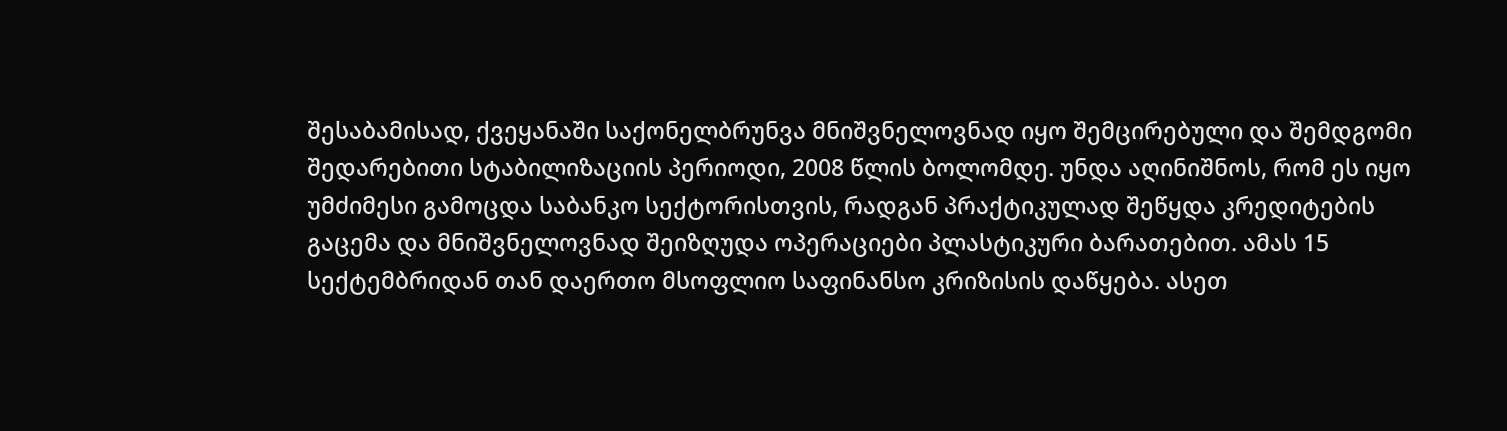შესაბამისად, ქვეყანაში საქონელბრუნვა მნიშვნელოვნად იყო შემცირებული და შემდგომი შედარებითი სტაბილიზაციის პერიოდი, 2008 წლის ბოლომდე. უნდა აღინიშნოს, რომ ეს იყო უმძიმესი გამოცდა საბანკო სექტორისთვის, რადგან პრაქტიკულად შეწყდა კრედიტების გაცემა და მნიშვნელოვნად შეიზღუდა ოპერაციები პლასტიკური ბარათებით. ამას 15 სექტემბრიდან თან დაერთო მსოფლიო საფინანსო კრიზისის დაწყება. ასეთ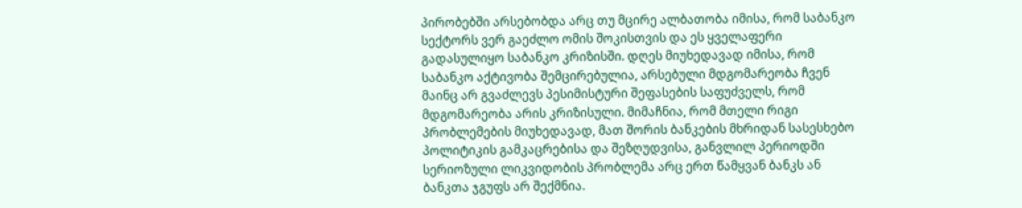პირობებში არსებობდა არც თუ მცირე ალბათობა იმისა, რომ საბანკო სექტორს ვერ გაეძლო ომის შოკისთვის და ეს ყველაფერი გადასულიყო საბანკო კრიზისში. დღეს მიუხედავად იმისა, რომ საბანკო აქტივობა შემცირებულია, არსებული მდგომარეობა ჩვენ მაინც არ გვაძლევს პესიმისტური შეფასების საფუძველს, რომ მდგომარეობა არის კრიზისული. მიმაჩნია, რომ მთელი რიგი პრობლემების მიუხედავად, მათ შორის ბანკების მხრიდან სასესხებო პოლიტიკის გამკაცრებისა და შეზღუდვისა, განვლილ პერიოდში სერიოზული ლიკვიდობის პრობლემა არც ერთ წამყვან ბანკს ან ბანკთა ჯგუფს არ შექმნია.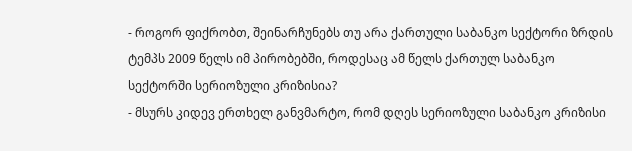- როგორ ფიქრობთ, შეინარჩუნებს თუ არა ქართული საბანკო სექტორი ზრდის ტემპს 2009 წელს იმ პირობებში, როდესაც ამ წელს ქართულ საბანკო სექტორში სერიოზული კრიზისია?
- მსურს კიდევ ერთხელ განვმარტო, რომ დღეს სერიოზული საბანკო კრიზისი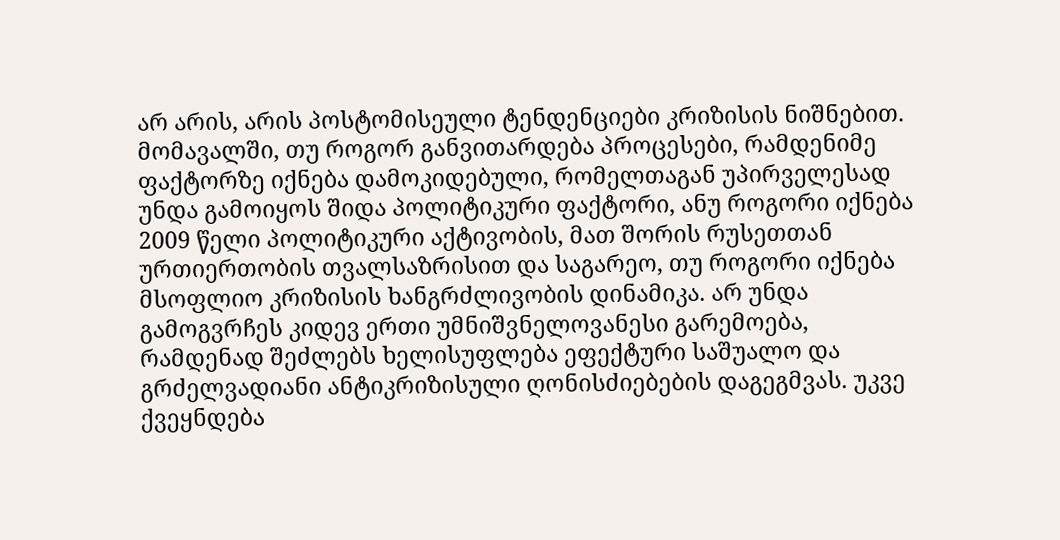არ არის, არის პოსტომისეული ტენდენციები კრიზისის ნიშნებით. მომავალში, თუ როგორ განვითარდება პროცესები, რამდენიმე ფაქტორზე იქნება დამოკიდებული, რომელთაგან უპირველესად უნდა გამოიყოს შიდა პოლიტიკური ფაქტორი, ანუ როგორი იქნება 2009 წელი პოლიტიკური აქტივობის, მათ შორის რუსეთთან ურთიერთობის თვალსაზრისით და საგარეო, თუ როგორი იქნება მსოფლიო კრიზისის ხანგრძლივობის დინამიკა. არ უნდა გამოგვრჩეს კიდევ ერთი უმნიშვნელოვანესი გარემოება, რამდენად შეძლებს ხელისუფლება ეფექტური საშუალო და გრძელვადიანი ანტიკრიზისული ღონისძიებების დაგეგმვას. უკვე ქვეყნდება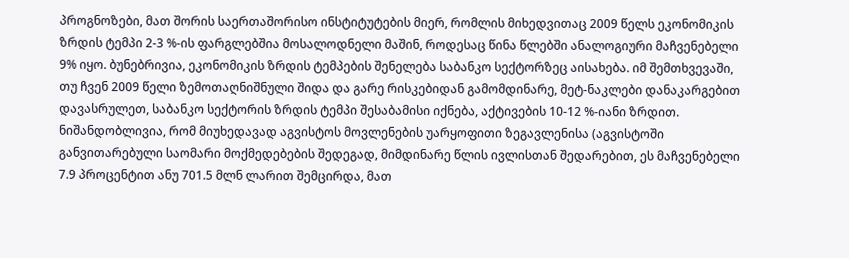პროგნოზები, მათ შორის საერთაშორისო ინსტიტუტების მიერ, რომლის მიხედვითაც 2009 წელს ეკონომიკის ზრდის ტემპი 2-3 %-ის ფარგლებშია მოსალოდნელი მაშინ, როდესაც წინა წლებში ანალოგიური მაჩვენებელი 9% იყო. ბუნებრივია, ეკონომიკის ზრდის ტემპების შენელება საბანკო სექტორზეც აისახება. იმ შემთხვევაში, თუ ჩვენ 2009 წელი ზემოთაღნიშნული შიდა და გარე რისკებიდან გამომდინარე, მეტ-ნაკლები დანაკარგებით დავასრულეთ, საბანკო სექტორის ზრდის ტემპი შესაბამისი იქნება, აქტივების 10-12 %-იანი ზრდით. ნიშანდობლივია, რომ მიუხედავად აგვისტოს მოვლენების უარყოფითი ზეგავლენისა (აგვისტოში განვითარებული საომარი მოქმედებების შედეგად, მიმდინარე წლის ივლისთან შედარებით, ეს მაჩვენებელი 7.9 პროცენტით ანუ 701.5 მლნ ლარით შემცირდა, მათ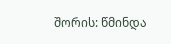შორის: წმინდა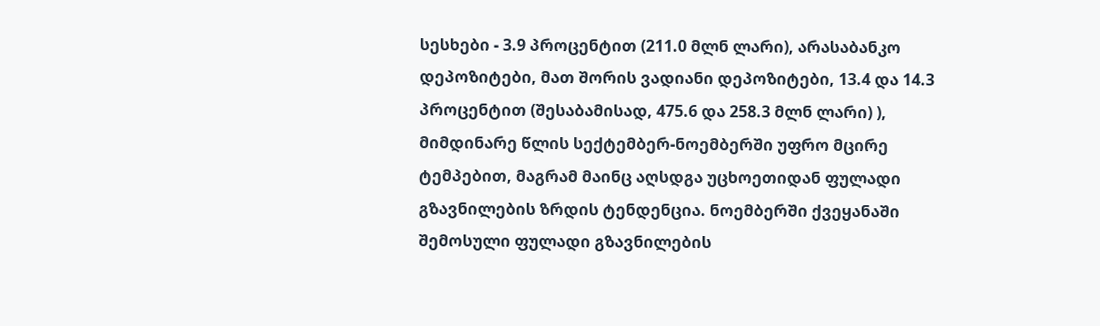სესხები - 3.9 პროცენტით (211.0 მლნ ლარი), არასაბანკო დეპოზიტები, მათ შორის ვადიანი დეპოზიტები, 13.4 და 14.3 პროცენტით (შესაბამისად, 475.6 და 258.3 მლნ ლარი) ), მიმდინარე წლის სექტემბერ-ნოემბერში უფრო მცირე ტემპებით, მაგრამ მაინც აღსდგა უცხოეთიდან ფულადი გზავნილების ზრდის ტენდენცია. ნოემბერში ქვეყანაში შემოსული ფულადი გზავნილების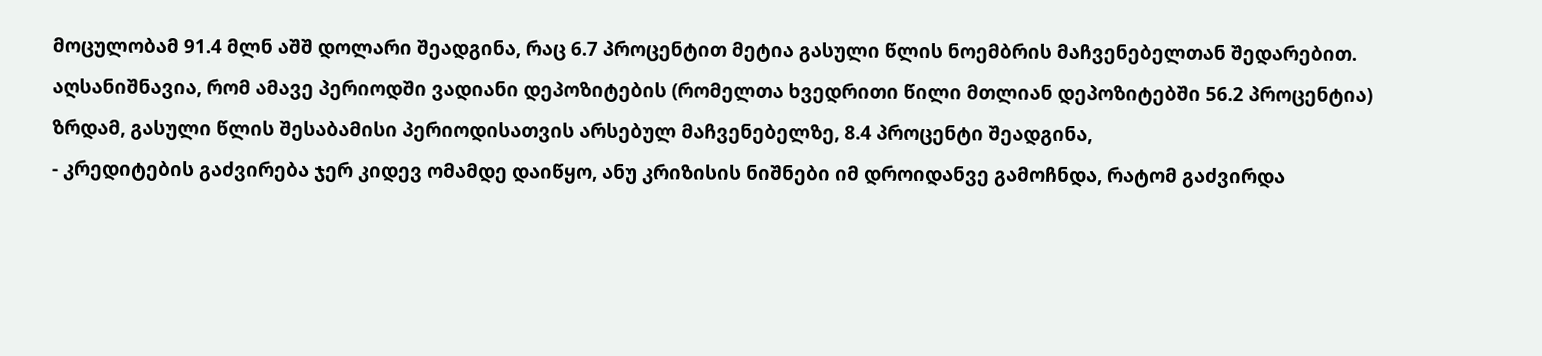მოცულობამ 91.4 მლნ აშშ დოლარი შეადგინა, რაც 6.7 პროცენტით მეტია გასული წლის ნოემბრის მაჩვენებელთან შედარებით. აღსანიშნავია, რომ ამავე პერიოდში ვადიანი დეპოზიტების (რომელთა ხვედრითი წილი მთლიან დეპოზიტებში 56.2 პროცენტია) ზრდამ, გასული წლის შესაბამისი პერიოდისათვის არსებულ მაჩვენებელზე, 8.4 პროცენტი შეადგინა,
- კრედიტების გაძვირება ჯერ კიდევ ომამდე დაიწყო, ანუ კრიზისის ნიშნები იმ დროიდანვე გამოჩნდა, რატომ გაძვირდა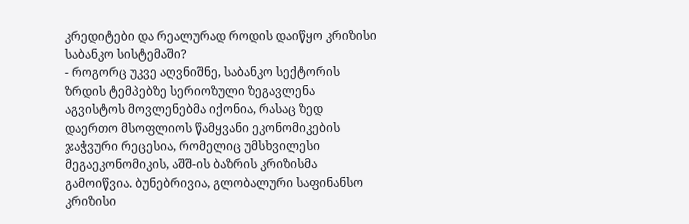კრედიტები და რეალურად როდის დაიწყო კრიზისი საბანკო სისტემაში?
- როგორც უკვე აღვნიშნე, საბანკო სექტორის ზრდის ტემპებზე სერიოზული ზეგავლენა აგვისტოს მოვლენებმა იქონია, რასაც ზედ დაერთო მსოფლიოს წამყვანი ეკონომიკების ჯაჭვური რეცესია, რომელიც უმსხვილესი მეგაეკონომიკის, აშშ-ის ბაზრის კრიზისმა გამოიწვია. ბუნებრივია, გლობალური საფინანსო კრიზისი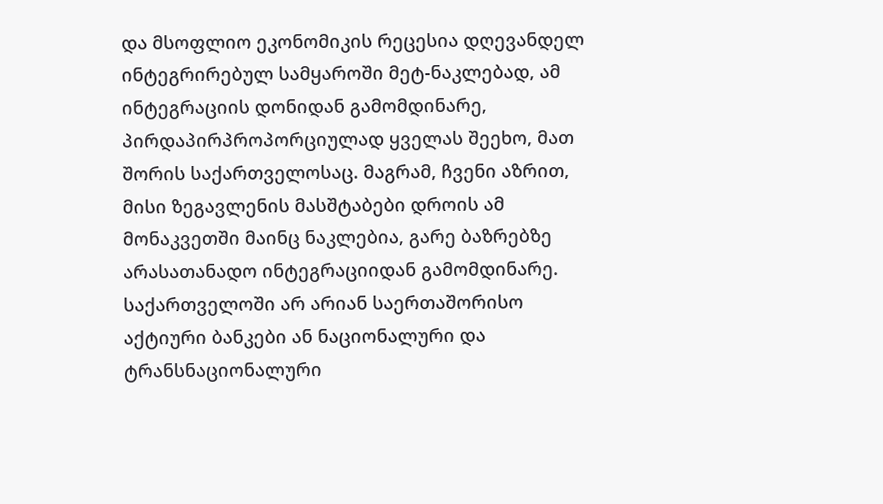და მსოფლიო ეკონომიკის რეცესია დღევანდელ ინტეგრირებულ სამყაროში მეტ-ნაკლებად, ამ ინტეგრაციის დონიდან გამომდინარე, პირდაპირპროპორციულად ყველას შეეხო, მათ შორის საქართველოსაც. მაგრამ, ჩვენი აზრით, მისი ზეგავლენის მასშტაბები დროის ამ მონაკვეთში მაინც ნაკლებია, გარე ბაზრებზე არასათანადო ინტეგრაციიდან გამომდინარე. საქართველოში არ არიან საერთაშორისო აქტიური ბანკები ან ნაციონალური და ტრანსნაციონალური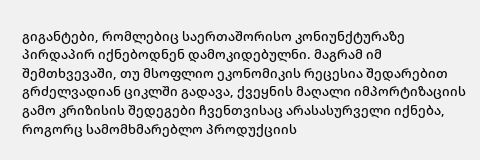გიგანტები, რომლებიც საერთაშორისო კონიუნქტურაზე პირდაპირ იქნებოდნენ დამოკიდებულნი. მაგრამ იმ შემთხვევაში, თუ მსოფლიო ეკონომიკის რეცესია შედარებით გრძელვადიან ციკლში გადავა, ქვეყნის მაღალი იმპორტიზაციის გამო კრიზისის შედეგები ჩვენთვისაც არასასურველი იქნება, როგორც სამომხმარებლო პროდუქციის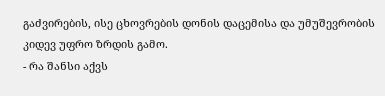გაძვირების, ისე ცხოვრების დონის დაცემისა და უმუშევრობის კიდევ უფრო ზრდის გამო.
- რა შანსი აქვს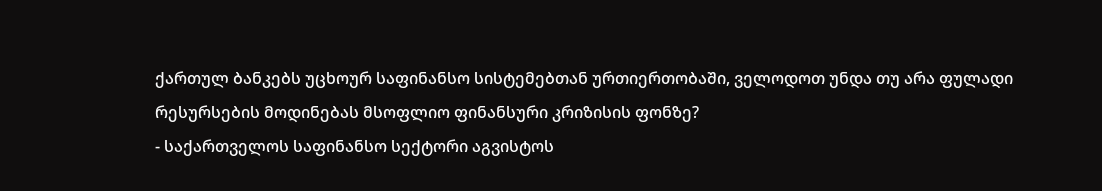ქართულ ბანკებს უცხოურ საფინანსო სისტემებთან ურთიერთობაში, ველოდოთ უნდა თუ არა ფულადი რესურსების მოდინებას მსოფლიო ფინანსური კრიზისის ფონზე?
- საქართველოს საფინანსო სექტორი აგვისტოს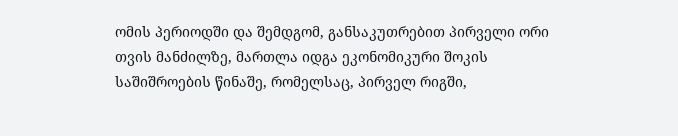ომის პერიოდში და შემდგომ, განსაკუთრებით პირველი ორი თვის მანძილზე, მართლა იდგა ეკონომიკური შოკის საშიშროების წინაშე, რომელსაც, პირველ რიგში,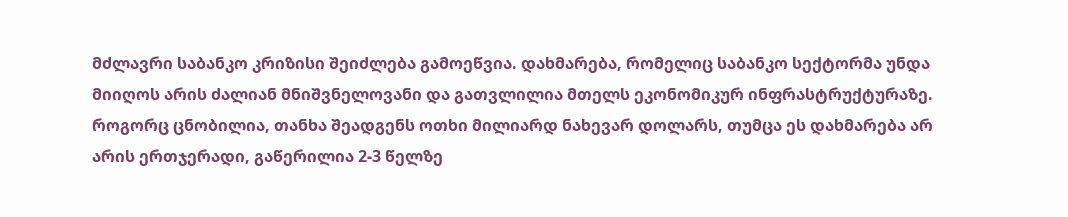მძლავრი საბანკო კრიზისი შეიძლება გამოეწვია. დახმარება, რომელიც საბანკო სექტორმა უნდა მიიღოს არის ძალიან მნიშვნელოვანი და გათვლილია მთელს ეკონომიკურ ინფრასტრუქტურაზე. როგორც ცნობილია, თანხა შეადგენს ოთხი მილიარდ ნახევარ დოლარს, თუმცა ეს დახმარება არ არის ერთჯერადი, გაწერილია 2-3 წელზე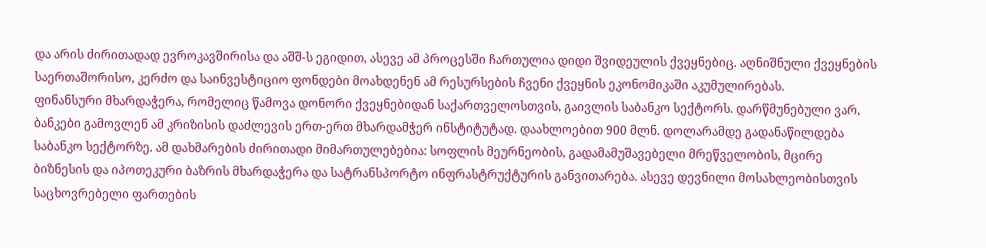და არის ძირითადად ევროკავშირისა და აშშ-ს ეგიდით, ასევე ამ პროცესში ჩართულია დიდი შვიდეულის ქვეყნებიც. აღნიშნული ქვეყნების საერთაშორისო, კერძო და საინვესტიციო ფონდები მოახდენენ ამ რესურსების ჩვენი ქვეყნის ეკონომიკაში აკუმულირებას.
ფინანსური მხარდაჭერა, რომელიც წამოვა დონორი ქვეყნებიდან საქართველოსთვის, გაივლის საბანკო სექტორს. დარწმუნებული ვარ, ბანკები გამოვლენ ამ კრიზისის დაძლევის ერთ-ერთ მხარდამჭერ ინსტიტუტად. დაახლოებით 900 მლნ. დოლარამდე გადანაწილდება საბანკო სექტორზე. ამ დახმარების ძირითადი მიმართულებებია: სოფლის მეურნეობის, გადამამუშავებელი მრეწველობის, მცირე ბიზნესის და იპოთეკური ბაზრის მხარდაჭერა და სატრანსპორტო ინფრასტრუქტურის განვითარება. ასევე დევნილი მოსახლეობისთვის საცხოვრებელი ფართების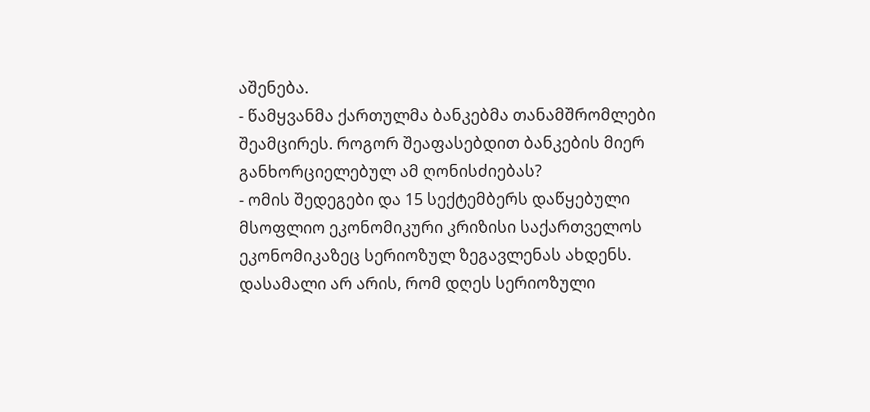აშენება.
- წამყვანმა ქართულმა ბანკებმა თანამშრომლები შეამცირეს. როგორ შეაფასებდით ბანკების მიერ განხორციელებულ ამ ღონისძიებას?
- ომის შედეგები და 15 სექტემბერს დაწყებული მსოფლიო ეკონომიკური კრიზისი საქართველოს ეკონომიკაზეც სერიოზულ ზეგავლენას ახდენს. დასამალი არ არის, რომ დღეს სერიოზული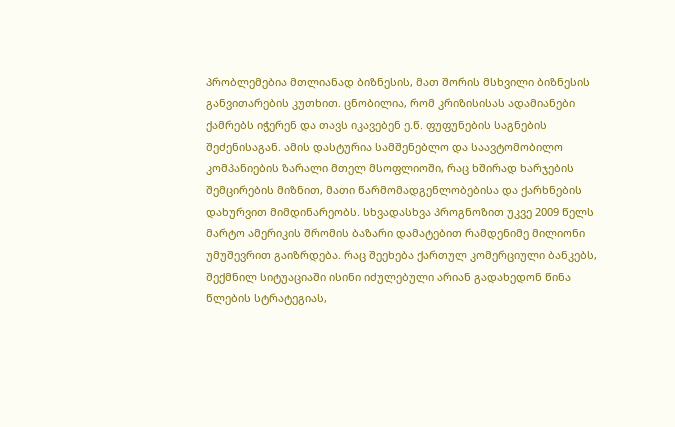პრობლემებია მთლიანად ბიზნესის, მათ შორის მსხვილი ბიზნესის განვითარების კუთხით. ცნობილია, რომ კრიზისისას ადამიანები ქამრებს იჭერენ და თავს იკავებენ ე.წ. ფუფუნების საგნების შეძენისაგან. ამის დასტურია სამშენებლო და საავტომობილო კომპანიების ზარალი მთელ მსოფლიოში, რაც ხშირად ხარჯების შემცირების მიზნით, მათი წარმომადგენლობებისა და ქარხნების დახურვით მიმდინარეობს. სხვადასხვა პროგნოზით უკვე 2009 წელს მარტო ამერიკის შრომის ბაზარი დამატებით რამდენიმე მილიონი უმუშევრით გაიზრდება. რაც შეეხება ქართულ კომერციული ბანკებს, შექმნილ სიტუაციაში ისინი იძულებული არიან გადახედონ წინა წლების სტრატეგიას,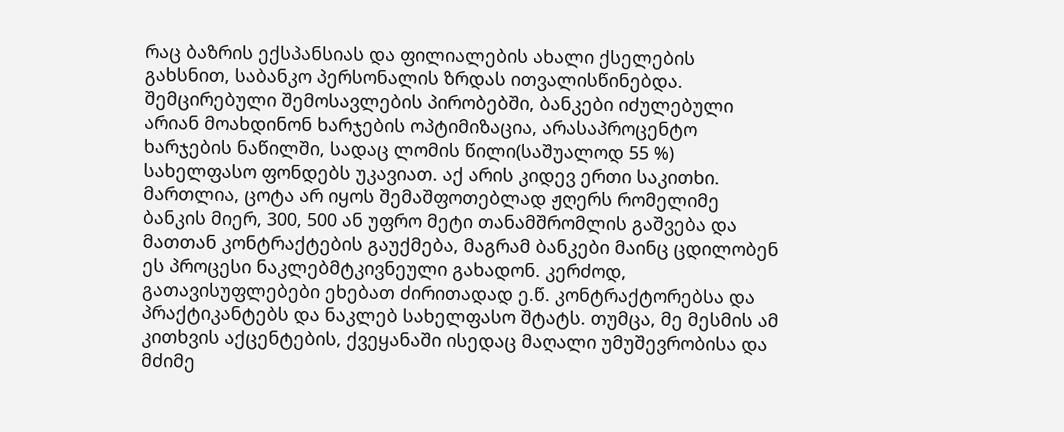რაც ბაზრის ექსპანსიას და ფილიალების ახალი ქსელების გახსნით, საბანკო პერსონალის ზრდას ითვალისწინებდა. შემცირებული შემოსავლების პირობებში, ბანკები იძულებული არიან მოახდინონ ხარჯების ოპტიმიზაცია, არასაპროცენტო ხარჯების ნაწილში, სადაც ლომის წილი(საშუალოდ 55 %) სახელფასო ფონდებს უკავიათ. აქ არის კიდევ ერთი საკითხი. მართლია, ცოტა არ იყოს შემაშფოთებლად ჟღერს რომელიმე ბანკის მიერ, 300, 500 ან უფრო მეტი თანამშრომლის გაშვება და მათთან კონტრაქტების გაუქმება, მაგრამ ბანკები მაინც ცდილობენ ეს პროცესი ნაკლებმტკივნეული გახადონ. კერძოდ, გათავისუფლებები ეხებათ ძირითადად ე.წ. კონტრაქტორებსა და პრაქტიკანტებს და ნაკლებ სახელფასო შტატს. თუმცა, მე მესმის ამ კითხვის აქცენტების, ქვეყანაში ისედაც მაღალი უმუშევრობისა და მძიმე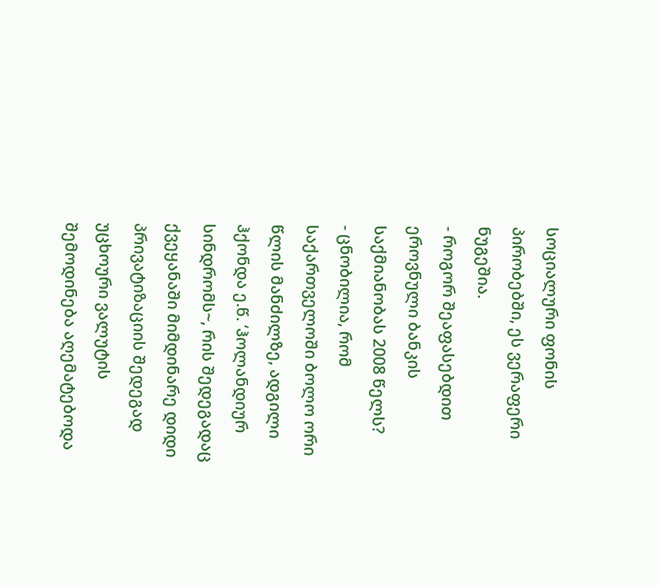სოციალური ფონის პირობებში, ეს ვერაფერი ნუგეშია.
- როგორ შეაფასებდით ეროვნული ბანკის საქმიანობას 2008 წელს?
- ცნობილია, რომ საქართველოში ბოლო ორი წლის მანძილზე, ადგილი ჰქონდა ე.წ. ‘ჰოლანდიურ სინდრომს~, რის შედეგადაც ქვეყანაში მიმდინარე დიდი პრივატიზაციის შედეგად უცხოური ვალუტის შემოდინება აღემატებოდა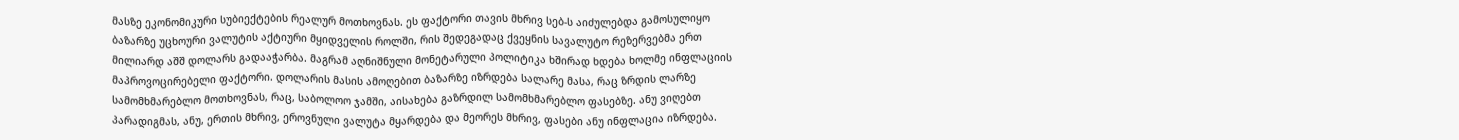მასზე ეკონომიკური სუბიექტების რეალურ მოთხოვნას. ეს ფაქტორი თავის მხრივ სებ-ს აიძულებდა გამოსულიყო ბაზარზე უცხოური ვალუტის აქტიური მყიდველის როლში, რის შედეგადაც ქვეყნის სავალუტო რეზერვებმა ერთ მილიარდ აშშ დოლარს გადააჭარბა. მაგრამ აღნიშნული მონეტარული პოლიტიკა ხშირად ხდება ხოლმე ინფლაციის მაპროვოცირებელი ფაქტორი. დოლარის მასის ამოღებით ბაზარზე იზრდება სალარე მასა, რაც ზრდის ლარზე სამომხმარებლო მოთხოვნას, რაც, საბოლოო ჯამში, აისახება გაზრდილ სამომხმარებლო ფასებზე. ანუ ვიღებთ პარადიგმას, ანუ, ერთის მხრივ, ეროვნული ვალუტა მყარდება და მეორეს მხრივ, ფასები ანუ ინფლაცია იზრდება.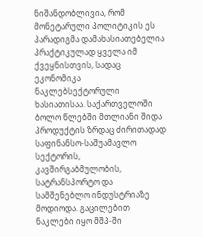ნიშანდობლივია, რომ მონეტარული პოლიტიკის ეს პარადიგმა დამახასიათებელია პრაქტიკულად ყველა იმ ქვეყნისთვის, სადაც ეკონომიკა ნაკლებსექტორული ხასიათისაა. საქართველოში ბოლო წლებში მთლიანი შიდა პროდუქტის ზრდაც ძირითადად საფინანსო-საშუამავლო სექტორის, კავშირგაბმულობის, სატრანსპორტო და სამშენებლო ინდუსტრიაზე მოდიოდა. გაცილებით ნაკლები იყო მშპ-ში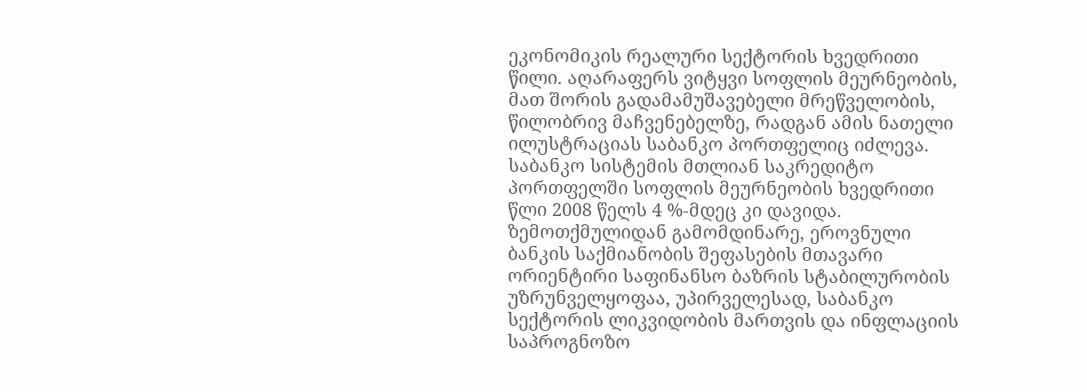ეკონომიკის რეალური სექტორის ხვედრითი წილი. აღარაფერს ვიტყვი სოფლის მეურნეობის, მათ შორის გადამამუშავებელი მრეწველობის, წილობრივ მაჩვენებელზე, რადგან ამის ნათელი ილუსტრაციას საბანკო პორთფელიც იძლევა. საბანკო სისტემის მთლიან საკრედიტო პორთფელში სოფლის მეურნეობის ხვედრითი წლი 2008 წელს 4 %-მდეც კი დავიდა. ზემოთქმულიდან გამომდინარე, ეროვნული ბანკის საქმიანობის შეფასების მთავარი ორიენტირი საფინანსო ბაზრის სტაბილურობის უზრუნველყოფაა, უპირველესად, საბანკო სექტორის ლიკვიდობის მართვის და ინფლაციის საპროგნოზო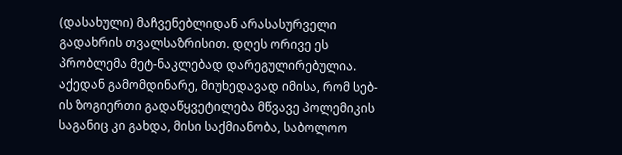(დასახული) მაჩვენებლიდან არასასურველი გადახრის თვალსაზრისით. დღეს ორივე ეს პრობლემა მეტ-ნაკლებად დარეგულირებულია. აქედან გამომდინარე, მიუხედავად იმისა, რომ სებ-ის ზოგიერთი გადაწყვეტილება მწვავე პოლემიკის საგანიც კი გახდა, მისი საქმიანობა, საბოლოო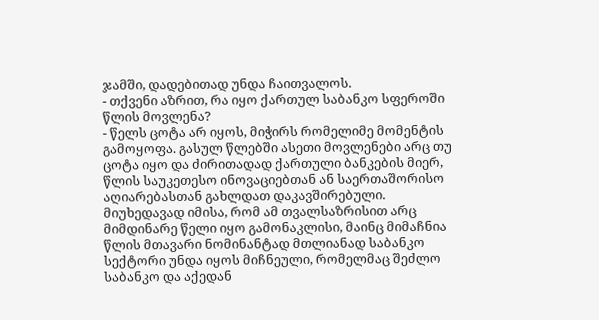ჯამში, დადებითად უნდა ჩაითვალოს.
- თქვენი აზრით, რა იყო ქართულ საბანკო სფეროში წლის მოვლენა?
- წელს ცოტა არ იყოს, მიჭირს რომელიმე მომენტის გამოყოფა. გასულ წლებში ასეთი მოვლენები არც თუ ცოტა იყო და ძირითადად ქართული ბანკების მიერ, წლის საუკეთესო ინოვაციებთან ან საერთაშორისო აღიარებასთან გახლდათ დაკავშირებული. მიუხედავად იმისა, რომ ამ თვალსაზრისით არც მიმდინარე წელი იყო გამონაკლისი, მაინც მიმაჩნია წლის მთავარი ნომინანტად მთლიანად საბანკო სექტორი უნდა იყოს მიჩნეული, რომელმაც შეძლო საბანკო და აქედან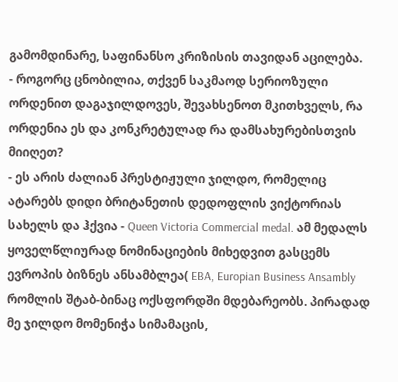გამომდინარე, საფინანსო კრიზისის თავიდან აცილება.
- როგორც ცნობილია, თქვენ საკმაოდ სერიოზული ორდენით დაგაჯილდოვეს, შევახსენოთ მკითხველს, რა ორდენია ეს და კონკრეტულად რა დამსახურებისთვის მიიღეთ?
- ეს არის ძალიან პრესტიჟული ჯილდო, რომელიც ატარებს დიდი ბრიტანეთის დედოფლის ვიქტორიას სახელს და ჰქვია - Queen Victoria Commercial medal. ამ მედალს ყოველწლიურად ნომინაციების მიხედვით გასცემს ევროპის ბიზნეს ანსამბლეა( EBA, Europian Business Ansambly რომლის შტაბ-ბინაც ოქსფორდში მდებარეობს. პირადად მე ჯილდო მომენიჭა სიმამაცის,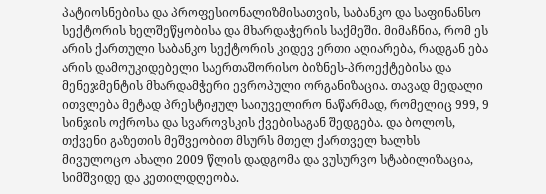პატიოსნებისა და პროფესიონალიზმისათვის, საბანკო და საფინანსო სექტორის ხელშეწყობისა და მხარდაჭერის საქმეში. მიმაჩნია, რომ ეს არის ქართული საბანკო სექტორის კიდევ ერთი აღიარება, რადგან ება არის დამოუკიდებელი საერთაშორისო ბიზნეს-პროექტებისა და მენეჯმენტის მხარდამჭერი ევროპული ორგანიზაცია. თავად მედალი ითვლება მეტად პრესტიჟულ საიუველირო ნაწარმად, რომელიც 999, 9 სინჯის ოქროსა და სვაროვსკის ქვებისაგან შედგება. და ბოლოს, თქვენი გაზეთის მეშვეობით მსურს მთელ ქართველ ხალხს მივულოცო ახალი 2009 წლის დადგომა და ვუსურვო სტაბილიზაცია, სიმშვიდე და კეთილდღეობა.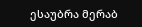ესაუბრა მერაბ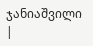ჯანიაშვილი
|